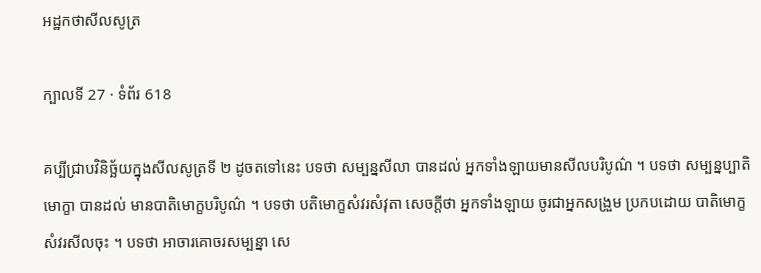អដ្ឋកថាសីលសូត្រ

ក្បាលទី 27 · ទំព័រ 618

គប្បីជ្រាបវិនិច្ឆ័យក្នុងសីលសូត្រទី ២ ដូចតទៅនេះ បទថា សម្បន្នសីលា បានដល់ អ្នកទាំងឡាយមានសីលបរិបូណ៌ ។ បទថា សម្បន្នប្បាតិមោក្ខា បានដល់ មានបាតិមោក្ខបរិបូណ៌ ។ បទថា បតិមោក្ខសំវរសំវុតា សេចក្តីថា អ្នកទាំងឡាយ ចូរជាអ្នកសង្រួម ប្រកបដោយ បាតិមោក្ខសំវរសីលចុះ ។ បទថា អាចារគោចរសម្បន្នា សេ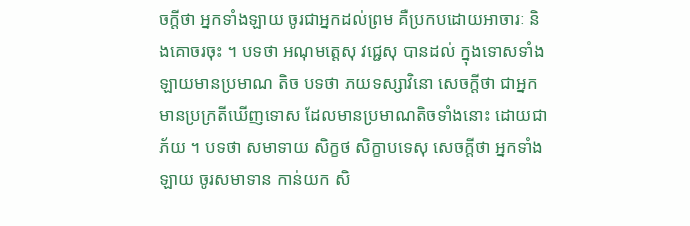ចក្តីថា អ្នកទាំងឡាយ ចូរជាអ្នកដល់ព្រម គឺប្រកបដោយអាចារៈ និងគោចរចុះ ។ បទថា អណុមត្តេសុ វជ្ជេសុ បានដល់ ក្នុងទោសទាំងឡាយមានប្រមាណ តិច បទថា ភយទស្សាវិនោ សេចក្តីថា ជាអ្នកមានប្រក្រតីឃើញទោស ដែលមានប្រមាណតិចទាំងនោះ ដោយជាភ័យ ។ បទថា សមាទាយ សិក្ខថ សិក្ខាបទេសុ សេចក្តីថា អ្នកទាំងឡាយ ចូរសមាទាន កាន់យក សិ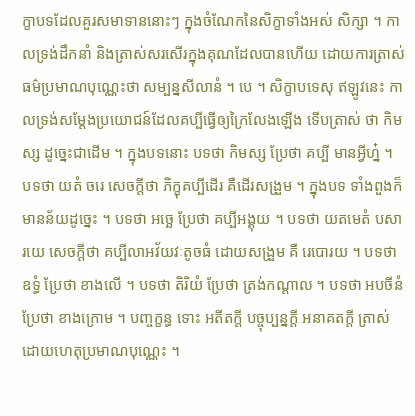ក្ខាបទដែលគួរសមាទាននោះៗ ក្នុងចំណែកនៃសិក្ខាទាំងអស់ សិក្សា ។ កាលទ្រង់ដឹកនាំ និងត្រាស់សរសើរក្នុងគុណដែលបានហើយ ដោយការត្រាស់ ធម៌ប្រមាណបុណ្ណេះថា សម្បន្នសីលានំ ។ បេ ។ សិក្ខាបទេសុ ឥឡូវនេះ កាលទ្រង់សម្តែងប្រយោជន៍ដែលគប្បីធ្វើឲ្យក្រៃលែងឡើង ទើបត្រាស់ ថា កិមស្ស ដូច្នេះជាដើម ។ ក្នុងបទនោះ បទថា កិមស្ស ប្រែថា គប្បី មានអ្វីហ្ន៎ ។ បទថា យតំ ចរេ សេចក្តីថា ភិក្ខុគប្បីដើរ គឺដើរសង្រួម ។ ក្នុងបទ ទាំងពួងក៏មានន័យដូច្នេះ ។ បទថា អច្ឆេ ប្រែថា គប្បីអង្គុយ ។ បទថា យតមេតំ បសារយេ សេចក្តីថា គប្បីលាអវ័យវៈតូចធំ ដោយសង្រួម គឺ រេបោរយ ។ បទថា ឧទ្ធំ ប្រែថា ខាងលើ ។ បទថា តិរិយំ ប្រែថា ត្រង់កណ្តាល ។ បទថា អបចីនំ ប្រែថា ខាងក្រោម ។ បញ្ចក្ខន្ធ ទោះ អតីតក្តី បច្ចុប្បន្នក្តី អនាគតក្តី ត្រាស់ដោយហេតុប្រមាណបុណ្ណេះ ។